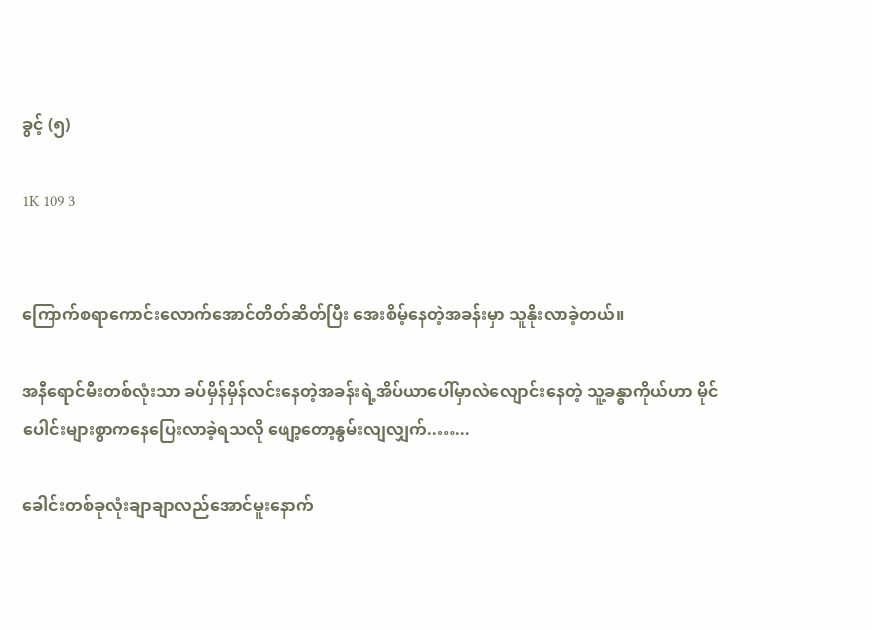ခွင့် (၅)

1K 109 3


ကြောက်စရာကောင်းလောက်အောင်တိတ်ဆိတ်ပြီး အေးစိမ့်နေ‌တဲ့အခန်းမှာ သူနိုးလာခဲ့တယ်။

အနီရောင်မီးတစ်လုံးသာ ခပ်မှိန်မှိန်လင်းနေတဲ့အခန်းရဲ့အိပ်ယာပေါ်မှာလဲလျောင်းနေတဲ့ သူ့ခန္ဓာကိုယ်ဟာ မိုင်ပေါင်းများစွာကနေပြေးလာခဲ့ရသလို ဖျော့တော့နွမ်းလျလျှက်..…...

ခေါင်းတစ်ခုလုံးချာချာလည်အောင်မူးနောက်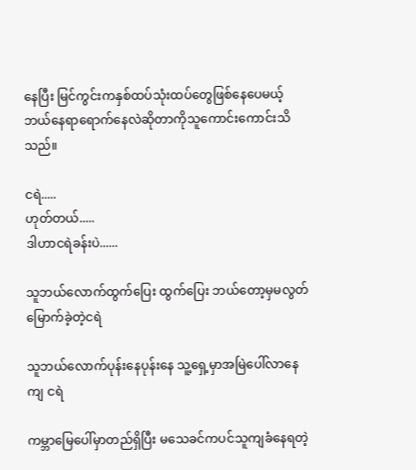နေပြီး မြင်ကွင်းကနှစ်ထပ်သုံးထပ်တွေဖြစ်နေပေမယ့် ဘယ်နေရာရောက်နေလဲဆိုတာကိုသူကောင်းကောင်းသိသည်။

ငရဲ.....
ဟုတ်တယ်.....
ဒါဟာငရဲခန်းပဲ......

သူဘယ်လောက်ထွက်ပြေး ထွက်ပြေး ဘယ်တော့မှမလွတ်မြောက်ခဲ့တဲ့ငရဲ

သူဘယ်လောက်ပုန်းနေပုန်းနေ သူ့ရှေ့မှာအမြဲပေါ်လာနေကျ ငရဲ

ကမ္ဘာမြေပေါ်မှာတည်ရှိပြီး မသေခင်ကပင်သူကျခံနေရတဲ့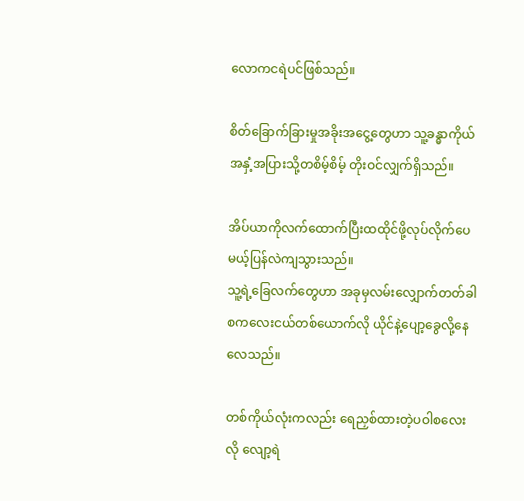လောကငရဲပင်ဖြစ်သည်။

စိတ်ခြောက်ခြားမှုအခိုးအငွေ့တွေဟာ သူ့ခန္ဓာကိုယ်အနှံ့အပြားသို့တစိမ့်စိမ့် တိုးဝင်လျှက်ရှိသည်။

အိပ်ယာကိုလက်ထောက်ပြီးထထိုင်ဖို့လုပ်လိုက်ပေမယ့်ပြန်လဲကျသွားသည်။
သူ့ရဲ့ခြေလက်တွေဟာ အခုမှလမ်း‌လျှောက်တတ်ခါစကလေးငယ်တစ်ယောက်လို ယိုင်နဲ့ပျော့ခွေလို့နေလေ‌သည်။

တစ်ကိုယ်လုံးကလည်း ရေညှစ်ထားတဲ့ပဝါစ‌လေးလို လျော့ရဲ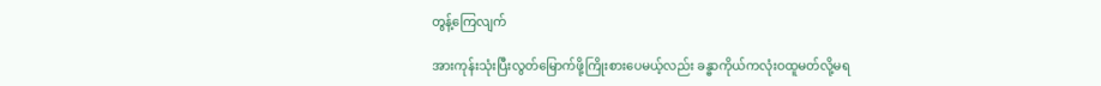တွန့်ကြေလျက်

အားကုန်းသုံးပြီးလွတ်‌မြောက်ဖို့ကြိုးစားပေမယ့်လည်း ခန္ဓာကိုယ်ကလုံးဝထူမတ်လို့မရ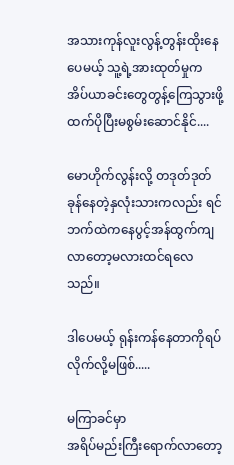အသားကုန်လူးလွန့်တွန်းထိုးနေပေမယ့် သူ့ရဲ့အားထုတ်မှုက အိပ်ယာခင်းတွေတွန့်ကြေသွားဖို့ထက်ပိုပြီးမစွမ်းဆောင်နိုင်....

မောဟိုက်လွန်းလို့ တဒုတ်ဒုတ်ခုန်နေတဲ့နှလုံးသားကလည်း ရင်ဘက်ထဲက‌နေပွင့်အန်ထွက်ကျလာတော့မလားထင်ရလေသည်။

ဒါပေမယ့် ရုန်းကန်နေတာကိုရပ်လိုက်လို့မဖြစ်.....

မကြာခင်မှာ
အရိပ်မည်းကြီးရောက်လာတော့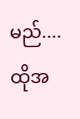မည်....
ထိုအ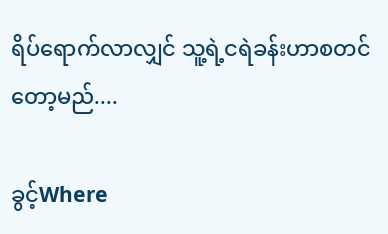ရိပ်ရောက်လာလျှင် သူ့ရဲ့ငရဲခန်းဟာစတင်တော့မည်....

ခွင့်Where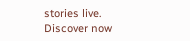stories live. Discover now